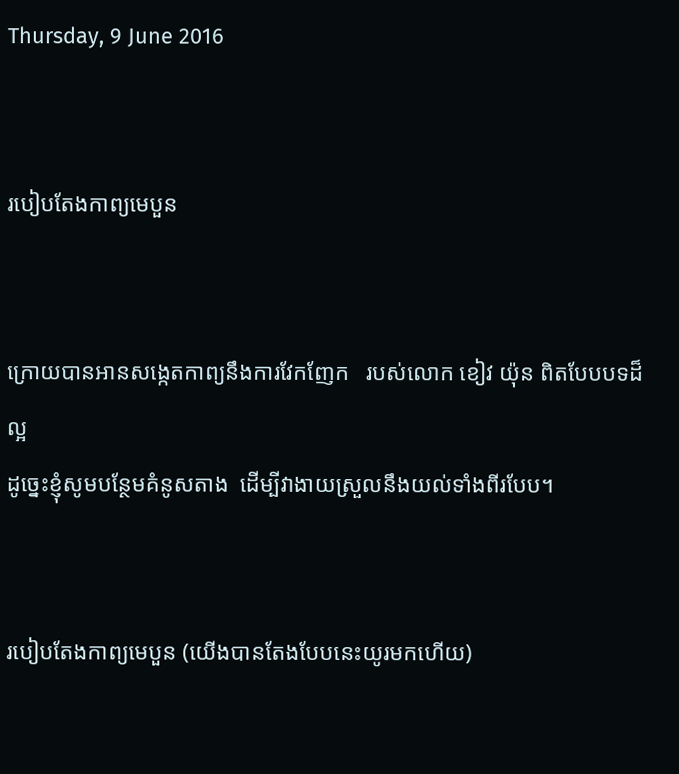Thursday, 9 June 2016


របៀបតែងកាព្យមេបួន


ក្រោយបានអានសង្កេតកាព្យនឹងការវែកញែក   របស់លោក ខៀវ យ៉ុន ពិតបែបបទដ៏ល្អ
ដូច្នេះខ្ញុំសូមបន្ថែមគំនូសតាង  ដើម្បីវាងាយស្រួលនឹងយល់ទាំងពីរបែប។


របៀបតែងកាព្យមេបួន (យើងបានតែងបែបនេះយូរមកហើយ)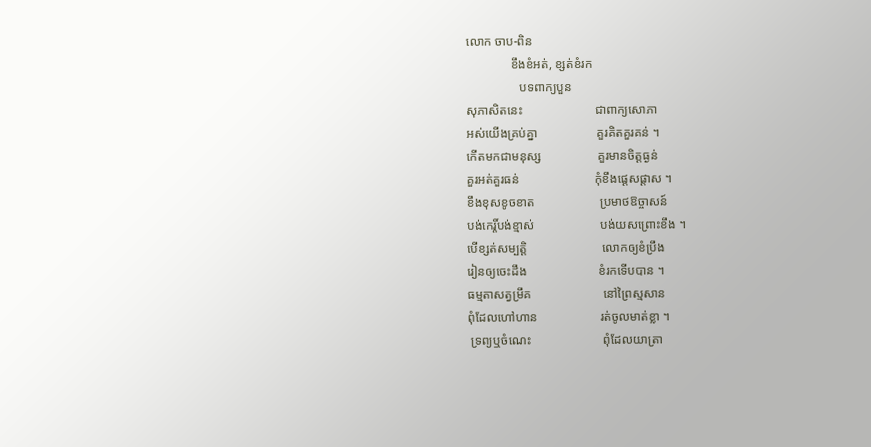លោក ចាប-ពិន
              ខឹងខំអត់, ខ្សត់ខំរក
                 បទពាក្យបួន
សុភាសិតនេះ                       ជាពាក្យសោភា
អស់យើងគ្រប់គ្នា                   គួរគិតគួរគន់ ។
កើតមកជាមនុស្ស                  គួរមានចិត្តធ្ងន់
គួរអត់គួរធន់                        កុំខឹងផ្តេសផ្ដាស ។
ខឹងខុសខូចខាត                     ប្រមាថឱច្ចាសន៍
បង់កេរ្តិ៍បង់ខ្មាស់                     បង់យសព្រោះខឹង ។
បើខ្សត់សម្បត្តិ                        លោកឲ្យខំប្រឹង
រៀនឲ្យចេះដឹង                       ខំរកទើបបាន ។
ធម្មតាសត្វម្រឹគ                       នៅព្រៃស្មសាន
ពុំដែលហៅហាន                    រត់ចូលមាត់ខ្លា ។
 ទ្រព្យឬចំណេះ                       ពុំដែលយាត្រា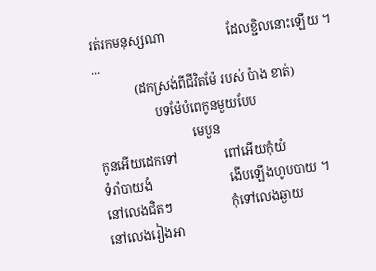រត់រកមនុស្សណា                    ដែលខ្ជិលនោះឡើយ ។
...
             (ដកស្រង់ពីជីវិតម៉ែ របស់ ប៉ាង ខាត់)
                   បទម៉ែបំពេកូនមួយបែប
                              មេបួន
កូនអើយដេកទៅ               ពៅអើយកុំយំ
ទំរាំបាយងំ                         ងើបឡើងហូបបាយ ។
នៅលេងជិតៗ                   កុំទៅលេងឆ្ងាយ
នៅលេងរៀងអា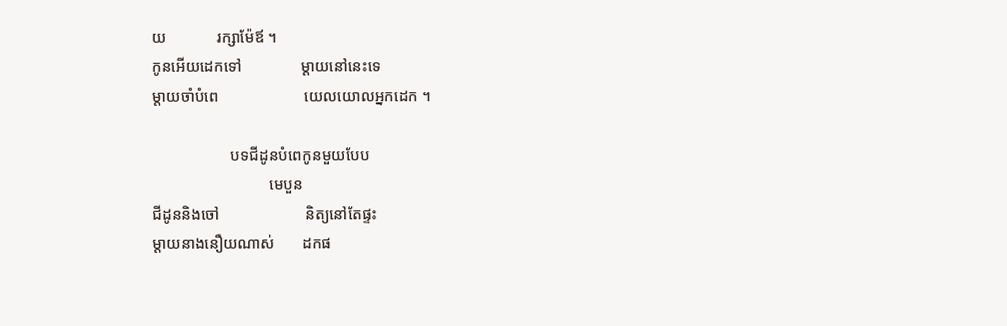យ             រក្សាម៉ែឪ ។
កូនអើយដេកទៅ               ម្តាយនៅនេះទេ
ម្តាយចាំបំពេ                      យេលយោលអ្នកដេក ។

                    បទជីដូនបំពេកូនមួយបែប
                              មេបួន
ជីដូននិងចៅ                      និត្យនៅតែផ្ទះ
ម្តាយនាងនឿយណាស់       ដកផ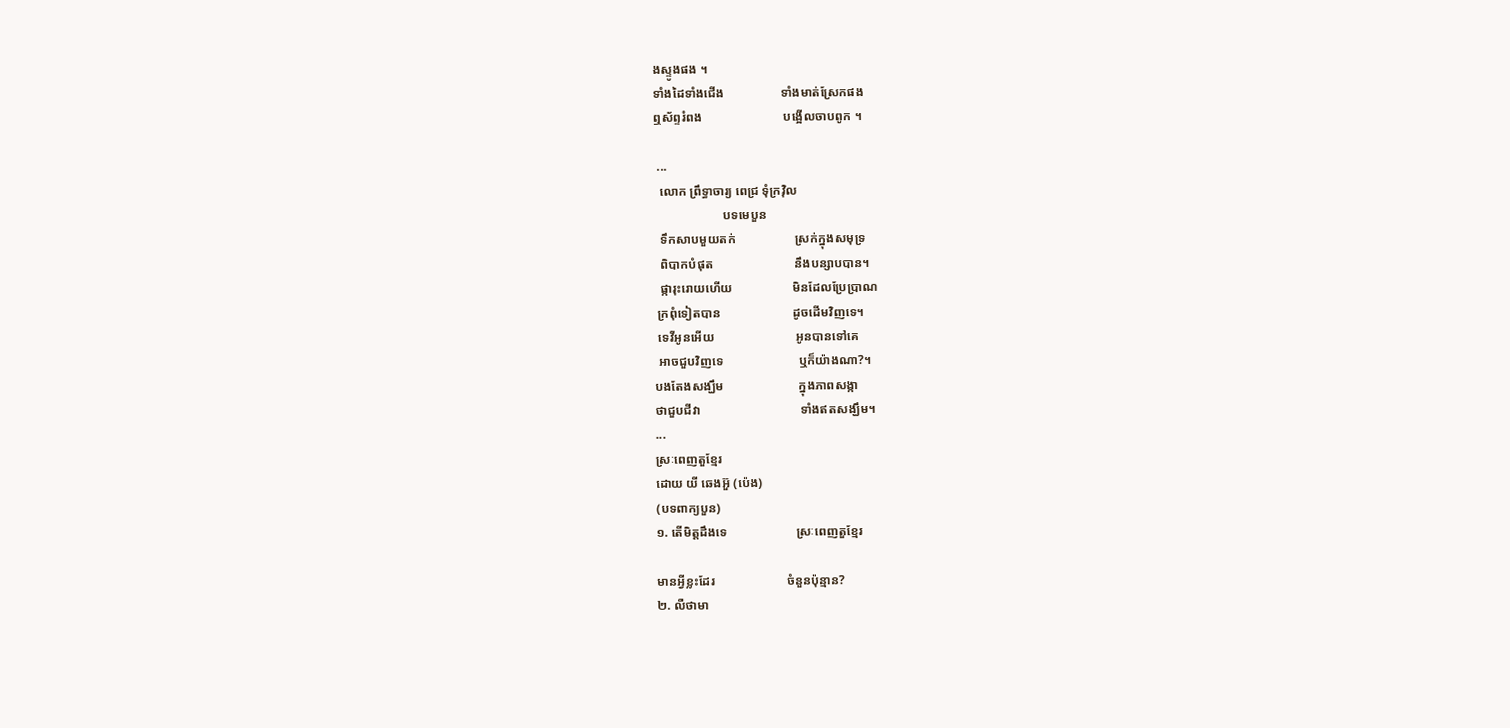ងស្ទូងផង ។
ទាំងដៃទាំងជើង                  ទាំងមាត់ស្រែកផង
ឮស័ព្ទរំពង                          បង្អើលចាបពូក ។

 ...
  លោក ព្រឹទ្ធាចារ្យ ពេជ្រ ទុំក្រវ៉ិល
                      បទមេបួន
  ទឹកសាបមួយតក់                   ស្រក់ក្នុងសមុទ្រ
  ពិបាកបំផុត                          នឹងបន្សាបបាន។
  ផ្ការុះរោយហើយ                   មិនដែលប្រែប្រាណ
 ក្រពុំទៀតបាន                       ដូចដើមវិញទេ។
 ទេវីអូនអើយ                          អូនបានទៅគេ
 អាចជួបវិញទេ                        ឬក៏យ៉ាងណា?។
បងតែងសង្ឃឹម                        ក្នុងភាពសង្កា
ថាជួបជីវា                                ទាំងឥតសង្ឃឹម។
...
ស្រៈពេញតួខ្មែរ
ដោយ យី ឆេងអ៊ួ (ប៉េង)
(បទពាក្យបួន)
១. តើមិត្តដឹងទេ                      ស្រៈពេញតួខ្មែរ

មានអ្វីខ្លះដែរ                       ចំនួនប៉ុន្មាន?
២. លឺថាមា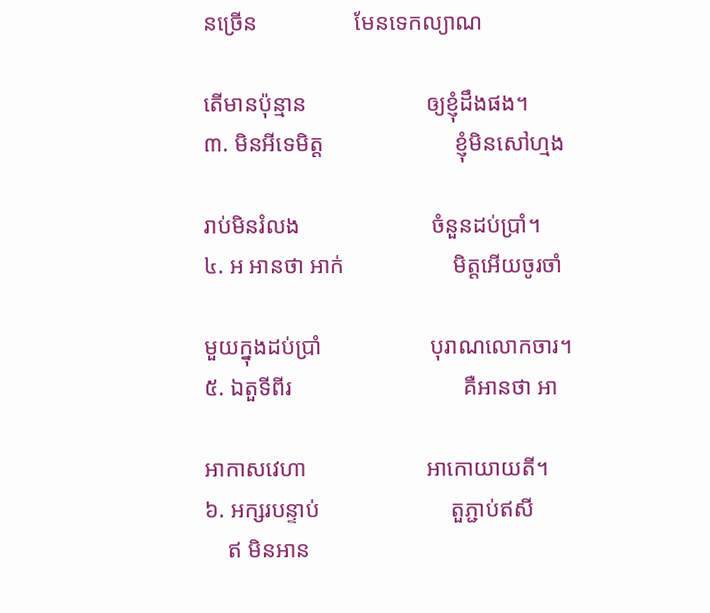នច្រើន                 មែនទេកល្យាណ

តើមានប៉ុន្មាន                     ឲ្យខ្ញុំដឹងផង។
៣. មិនអីទេមិត្ត                       ខ្ញុំមិនសៅហ្មង

រាប់មិនរំលង                       ចំនួនដប់ប្រាំ។
៤. អ អានថា អាក់                   មិត្តអើយចូរចាំ

មួយក្នុងដប់ប្រាំ                   បុរាណលោកចារ។
៥. ឯតួទីពីរ                              គឺអានថា អា

អាកាសវេហា                     អាកោយាយតី។
៦. អក្សរបន្ទាប់                       តួភ្ជាប់ឥសី
    ឥ មិនអាន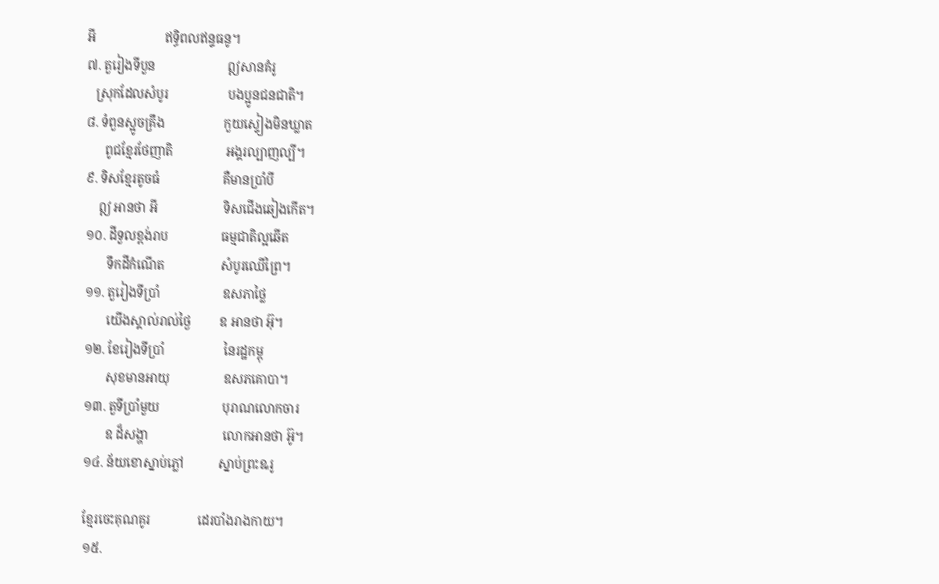អី                      ឥទ្ធិពលឥន្ទធនូ។
៧. តួរៀងទីបួន                       ឦសានគំរូ
   ស្រុកដែលសំបូរ                   បងប្អូនជនជាតិ។
៨. ទំពួនស្អូចគ្រឹង                   កួយស្ទៀងមិនឃ្លាត
      ពូជខ្មែរថែញាតិ                 អង្គរល្បាញល្បី។
៩. ទិសខ្មែរតូចធំ                    គឺមានប្រាំបី
    ឦ អានថា អី                     ទិសជើងឆៀងកើត។
១០. ដីទួលខ្ពង់រាប                 ធម្មជាតិល្អឆើត
       ទឹកដីកំណើត                  សំបូរឈើព្រៃ។
១១. តួរៀងទីប្រាំ                    ឧសភាថ្លៃ
       យើងស្គាល់រាល់ថ្ងៃ         ឧ អានថា អ៊ុ។
១២. ខែរៀងទីប្រាំ                   នៃរដ្ឋកម្ពុ
       សុខមានអាយុ                 ឧសភគោបា។
១៣. តួទីប្រាំមួយ                    បុរាណលោកចារ
       ឧ ដ៏សង្ហា                        លោកអានថា អ៊ូ។
១៤. ន័យខោស្នាប់ភ្លៅ           ស្នាប់ព្រះឩរូ

ខ្មែរចេះគុណគូរ               ដេរបាំងរាងកាយ។
១៥.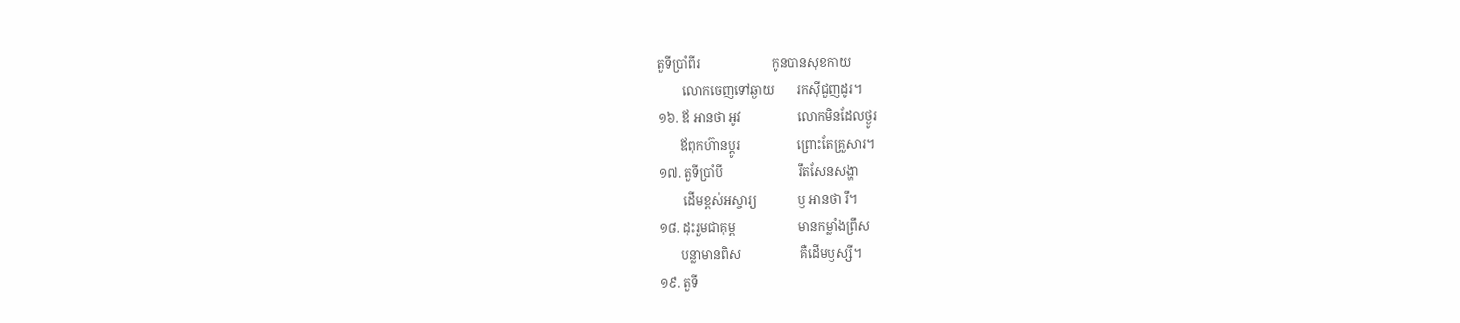តួទីប្រាំពីរ                       កូនបានសុខកាយ
        លោកចេញទៅឆ្ងាយ       រកស៊ីជួញដូរ។
១៦. ឪ អានថា អូវ                  លោកមិនដែលថ្ងូរ
       ឪពុកហ៊ានប្ដូរ                  ព្រោះតែគ្រួសារ។
១៧. តួទីប្រាំបី                        រឹតសែនសង្ហា
        ដើមខ្ពស់អស្ចារ្យ             ឫ អានថា រឹ។
១៨. ដុះរួមជាគុម្ព                    មានកម្លាំងព្រឹស
       បន្លាមានពិស                   គឺដើមឫស្សី។
១៩. តួទី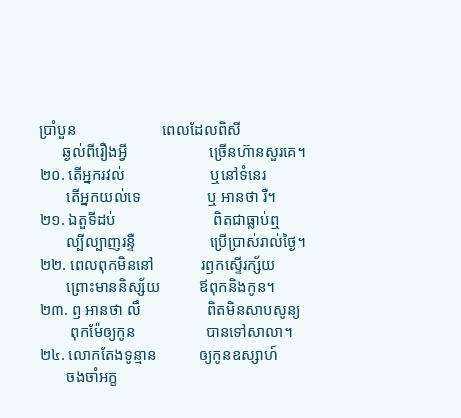ប្រាំបួន                      ពេលដែលពិសី
      ឆ្ងល់ពីរឿងអ្វី                     ច្រើនហ៊ានសួរគេ។
២០. តើអ្នករវល់                      ឬនៅទំនេរ
       តើអ្នកយល់ទេ                 ឬ អានថា រឺ។
២១. ឯតួទីដប់                         ពិតជាធ្លាប់ឮ
       ល្បីល្បាញរន្ទឺ                   ប្រើប្រាស់រាល់ថ្ងៃ។
២២. ពេលពុកមិននៅ            រឭកស្ទើរក្ស័យ
       ព្រោះមាននិស្ស័យ          ឪពុកនិងកូន។
២៣. ឭ អានថា លឹ                 ពិតមិនសាបសូន្យ
        ពុកម៉ែឲ្យកូន                  បានទៅសាលា។
២៤. លោកតែងទូន្មាន           ឲ្យកូនឧស្សាហ៍
       ចងចាំអក្ខ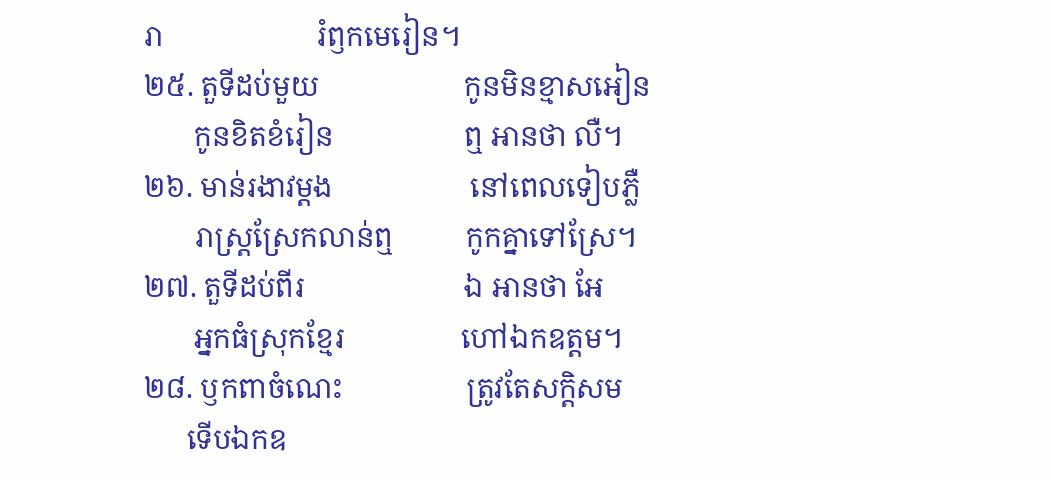រា                     រំឭកមេរៀន។
២៥. តួទីដប់មួយ                    កូនមិនខ្មាសអៀន
       កូនខិតខំរៀន                  ឮ អានថា លឺ។
២៦. មាន់រងាវម្ដង                   នៅពេលទៀបភ្លឺ
       រាស្ត្រស្រែកលាន់ឮ          កូកគ្នាទៅស្រែ។
២៧. តួទីដប់ពីរ                      ឯ អានថា អែ
       អ្នកធំស្រុកខ្មែរ                ហៅឯកឧត្ដម។
២៨. ឫកពាចំណេះ                 ត្រូវតែសក្ដិសម
      ទើបឯកឧ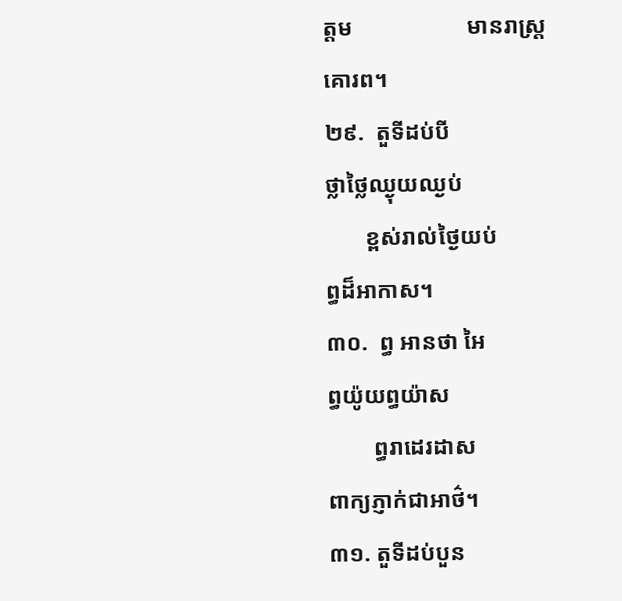ត្ដម                    មានរាស្ត្រគោរព។
២៩.  តួទីដប់បី                        ថ្លាថ្លៃឈ្ងុយឈ្ងប់
       ខ្ពស់រាល់ថ្ងៃយប់               ព្ធដ៏អាកាស។
៣០.  ព្ធ អានថា អៃ                ព្ធយ៉ូយព្ធយ៉ាស
        ព្ធរាដេរដាស                  ពាក្យភ្ញាក់ជាអាថ៌។
៣១. តួទីដប់បួន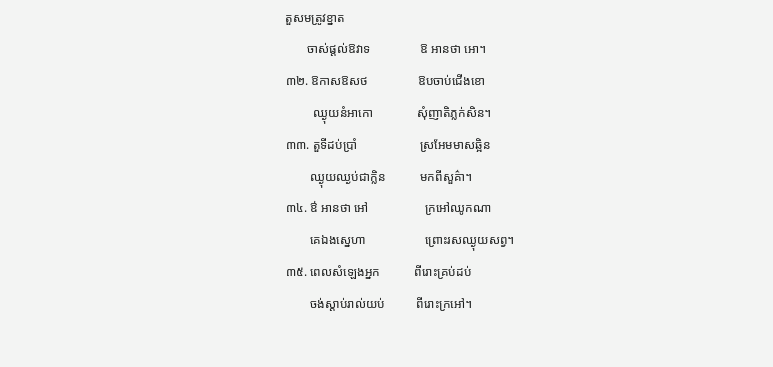តួសមត្រូវខ្នាត
       ចាស់ផ្ដល់ឱវាទ                ឱ អានថា អោ។
៣២. ឱកាសឱសថ                ឱបចាប់ជើងខោ
         ឈ្ងុយនំអាកោ              សុំញាតិភ្លក់សិន។
៣៣. តួទីដប់ប្រាំ                    ស្រអែមមាសឆ្អិន
        ឈ្ងុយឈ្ងប់ជាក្លិន           មកពីសួគ៌ា។
៣៤. ឳ អានថា អៅ                  ក្រអៅឈូកណា
        គេឯងស្នេហា                   ព្រោះរសឈ្ងុយសព្វ។
៣៥. ពេលសំឡេងអ្នក           ពីរោះគ្រប់ដប់
        ចង់ស្ដាប់រាល់យប់          ពីរោះក្រអៅ។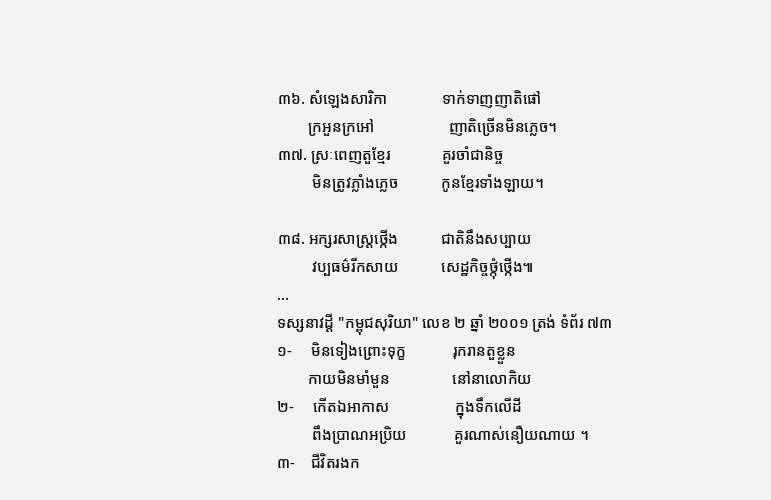៣៦. សំឡេងសារិកា              ទាក់ទាញញាតិផៅ
        ក្រអួនក្រអៅ                   ញាតិច្រើនមិនភ្លេច។
៣៧. ស្រៈពេញតួខ្មែរ             គួរចាំជានិច្ច
         មិនត្រូវភ្លាំងភ្លេច           កូនខ្មែរទាំងឡាយ។

៣៨. អក្សរសាស្ត្រថ្កើង           ជាតិនឹងសប្បាយ
         វប្បធម៌រីកសាយ           សេដ្ឋកិច្ចថ្កុំថ្កើង៕
...
ទស្សនាវដ្ដី "កម្ពុជសុរិយា" លេខ ២ ឆ្នាំ ២០០១ ត្រង់ ទំព័រ ៧៣
១-     មិនទៀងព្រោះទុក្ខ            រុករានតួខ្លួន
        កាយមិនមាំមួន                នៅនាលោកិយ
២-     កើតឯអាកាស                 ក្នុងទឹកលើដី
         ពឹងប្រាណអប្រិយ            គួរណាស់នឿយណាយ ។
៣-    ជីវិតរងក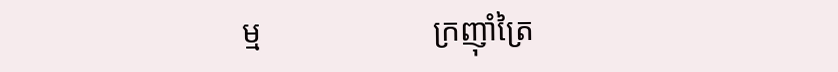ម្ម                      ក្រញ៉ាំត្រៃ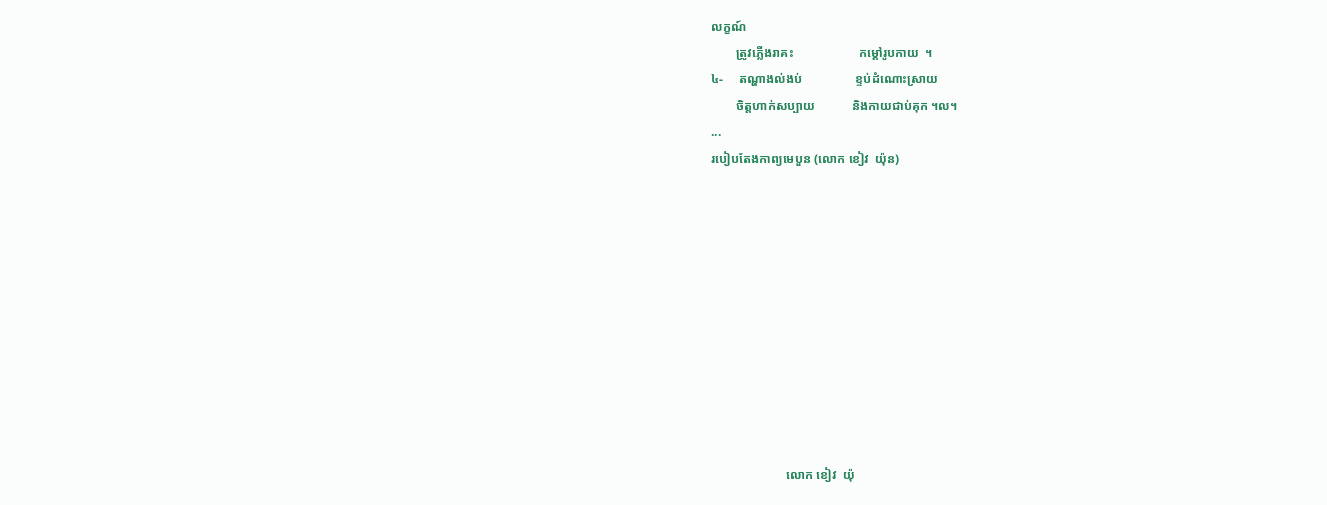លក្ខណ៍
        ត្រូវភ្លើងរាគះ                     កម្ដៅរូបកាយ  ។
៤-     តណ្ហាងល់ងប់                 ខ្ទប់ដំណោះស្រាយ
        ចិត្តហាក់សប្បាយ            និងកាយជាប់គុក ។ល។
...
របៀបតែងកាព្យមេបួន (លោក ខៀវ  យ៉ុន)











                        លោក ខៀវ  យ៉ុ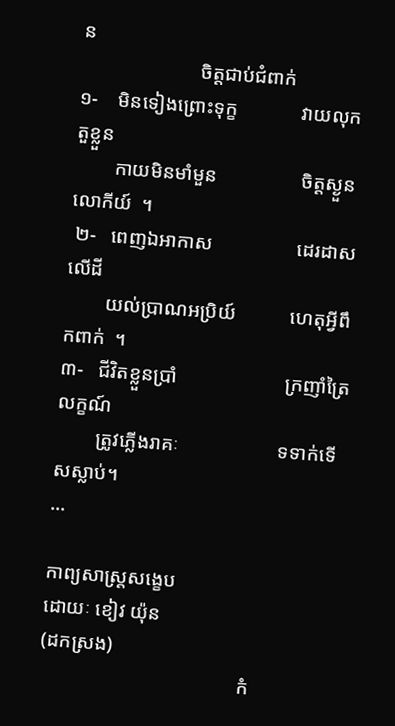ន
                        ចិត្តជាប់ជំពាក់
១-    មិនទៀងព្រោះទុក្ខ             វាយលុកតួខ្លួន
        កាយមិនមាំមួន                 ចិត្តស្ងួនលោកីយ៍  ។
 ២-   ពេញឯអាកាស                 ដេរដាសលើដី
        យល់ប្រាណអប្រិយ៍           ហេតុអ្វីពឹកពាក់  ។
៣-   ជីវិតខ្លួនប្រាំ                      ក្រញាំត្រៃលក្ខណ៍
        ត្រូវភ្លើងរាគៈ                    ទទាក់ទើសស្លាប់។
...

កាព្យសាស្ត្រសង្ខេប
ដោយៈ ខៀវ យ៉ុន
(ដកស្រង)
                                        កំ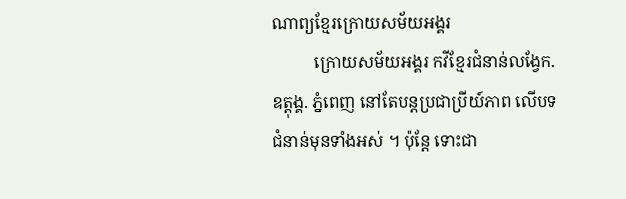ណាព្យខ្មែរក្រោយសម័យអង្គរ
          ក្រោយសម័យអង្គរ កវីខ្មែរជំនាន់លង្វែក. ឧត្ដុង្គ. ភ្នំពេញ នៅតែបន្តប្រជាប្រីយ៍ភាព លើបទជំនាន់មុនទាំងអស់ ។ ប៉ុន្តែ ទោះជា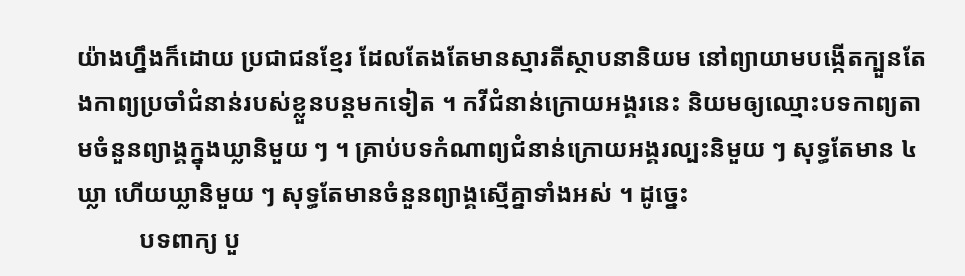យ៉ាងហ្នឹងក៏ដោយ ប្រជាជនខ្មែរ ដែលតែងតែមានស្មារតីស្ថាបនានិយម នៅព្យាយាមបង្កើតក្បួនតែងកាព្យប្រចាំជំនាន់របស់ខ្លួនបន្តមកទៀត ។ កវីជំនាន់ក្រោយអង្គរនេះ និយមឲ្យឈ្មោះបទកាព្យតាមចំនួនព្យាង្គក្នុងឃ្លានិមួយ ៗ ។ គ្រាប់បទកំណាព្យជំនាន់ក្រោយអង្គរល្បះនិមួយ ៗ សុទ្ធតែមាន ៤ ឃ្លា ហើយឃ្លានិមួយ ៗ សុទ្ធតែមានចំនួនព្យាង្គស្មើគ្នាទាំងអស់ ។ ដូច្នេះ
          បទពាក្យ បួ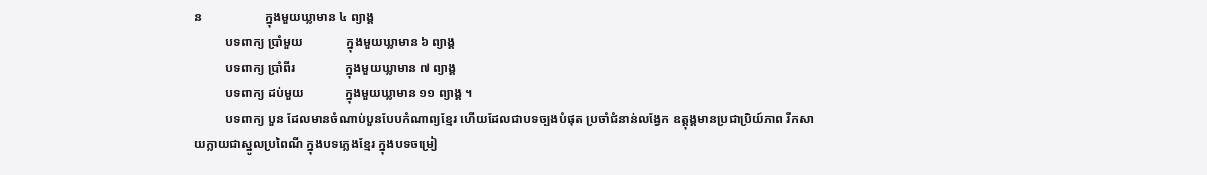ន                    ក្នុងមួយឃ្លាមាន ៤ ព្យាង្គ
          បទពាក្យ ប្រាំមួយ              ក្នុងមួយឃ្លាមាន ៦ ព្យាង្គ
          បទពាក្យ ប្រាំពីរ                ក្នុងមួយឃ្លាមាន ៧ ព្យាង្គ
          បទពាក្យ ដប់មួយ             ក្នុងមួយឃ្លាមាន ១១ ព្យាង្គ ។
          បទពាក្យ បួន ដែលមានចំណាប់បួនបែបកំណាព្យខ្មែរ ហើយដែលជាបទច្បងបំផុត ប្រចាំជំនាន់លង្វែក ឧត្ដុង្គមានប្រជាប្រិយ៍ភាព រីកសាយក្លាយជាស្នូលប្រពៃណី ក្នុងបទភ្លេងខ្មែរ ក្នុងបទចម្រៀ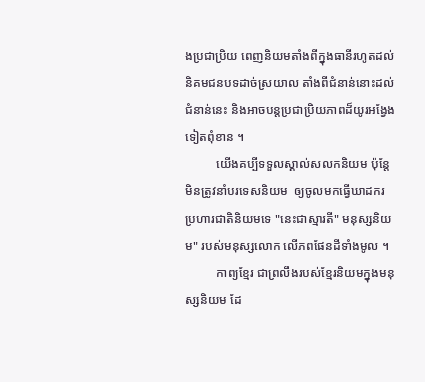ងប្រជាប្រិយ ពេញនិយមតាំងពីក្នុងធានីរហូតដល់និគមជនបទដាច់ស្រយាល តាំងពីជំនាន់នោះដល់ជំនាន់នេះ និងអាចបន្តប្រជាប្រិយភាពដ៏យូរអង្វែងទៀតពុំខាន ។
          យើងគប្បីទទួលស្គាល់សលកនិយម ប៉ុន្តែមិនត្រូវនាំបរទេសនិយម  ឲ្យចូលមកធ្វើឃាដករ ប្រហារជាតិនិយមទេ "នេះជាស្មារតី" មនុស្សនិយម" របស់មនុស្សលោក លើភពផែនដីទាំងមូល ។
          កាព្យខ្មែរ ជាព្រលឹងរបស់ខ្មែរនិយមក្នុងមនុស្សនិយម ដែ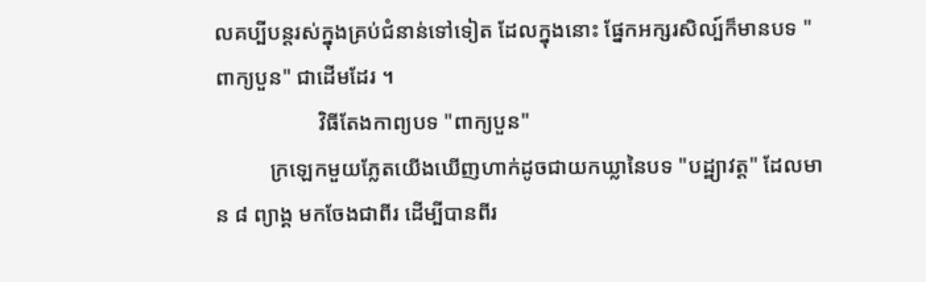លគប្បីបន្តរស់ក្នុងគ្រប់ជំនាន់ទៅទៀត ដែលក្នុងនោះ ផ្នែកអក្សរសិល្ប៍ក៏មានបទ "ពាក្យបួន" ជាដើមដែរ ។
                   វិធីតែងកាព្យបទ "ពាក្យបួន"
          ក្រឡេកមួយភ្លែតយើងឃើញហាក់ដូចជាយកឃ្លានៃបទ "បដ្ឋ្យាវត្ត" ដែលមាន ៨ ព្យាង្គ មកចែងជាពីរ ដើម្បីបានពីរ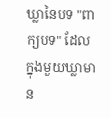ឃ្លានៃបទ "ពាក្យបទ" ដែលក្នុងមួយឃ្លាមាន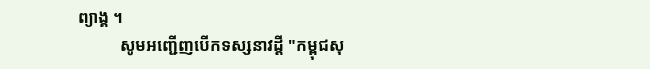ព្យាង្គ ។
          សូមអញ្ជើញបើកទស្សនាវដ្ដី "កម្ពុជសុ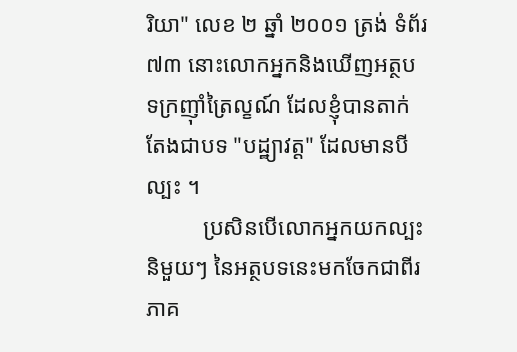រិយា" លេខ ២ ឆ្នាំ ២០០១ ត្រង់ ទំព័រ ៧៣ នោះលោកអ្នកនិងឃើញអត្ថបទក្រញ៉ាំត្រៃល្ខណ៍ ដែលខ្ញុំបានតាក់តែងជាបទ "បដ្ឋ្យាវត្ត" ដែលមានបីល្បះ ។
          ប្រសិនបើលោកអ្នកយកល្បះនិមួយៗ នៃអត្ថបទនេះមកចែកជាពីរភាគ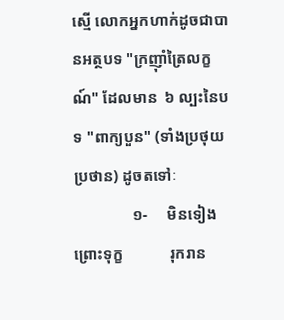ស្មើ លោកអ្នកហាក់ដូចជាបានអត្ថបទ "ក្រញ៉ាំត្រៃលក្ខណ៍" ដែលមាន  ៦ ល្បះនៃបទ "ពាក្យបួន" (ទាំងប្រថុយប្រថាន) ដូចតទៅៈ
               ១-     មិនទៀងព្រោះទុក្ខ            រុករាន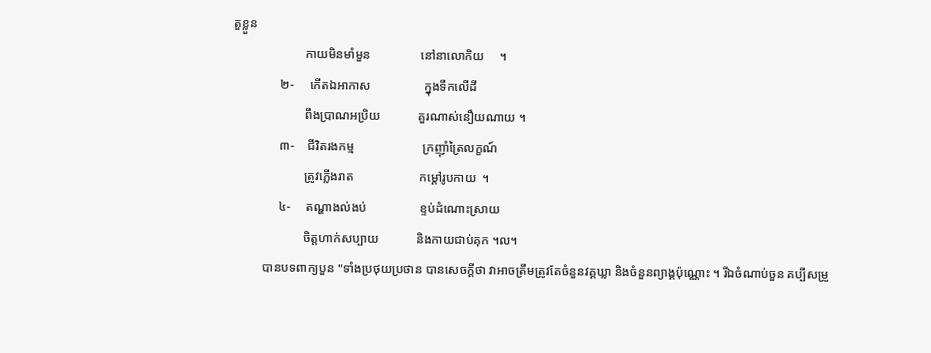តួខ្លួន
                       កាយមិនមាំមួន                នៅនាលោកិយ     ។
               ២-     កើតឯអាកាស                 ក្នុងទឹកលើដី
                       ពឹងប្រាណអប្រិយ            គួរណាស់នឿយណាយ ។
               ៣-    ជីវិតរងកម្ម                      ក្រញ៉ាំត្រៃលក្ខណ៍
                       ត្រូវភ្លើងរាត                     កម្ដៅរូបកាយ  ។
               ៤-     តណ្ហាងល់ងប់                 ខ្ទប់ដំណោះស្រាយ
                       ចិត្តហាក់សប្បាយ            និងកាយជាប់គុក ។ល។
          បានបទពាក្យបួន "ទាំងប្រថុយប្រថាន បានសេចក្ដីថា វាអាចត្រឹមត្រូវតែចំនួនវគ្គឃ្លា និងចំនួនព្យាង្គប៉ុណ្ណោះ ។ រីឯចំណាប់ចួន គប្បីសម្រួ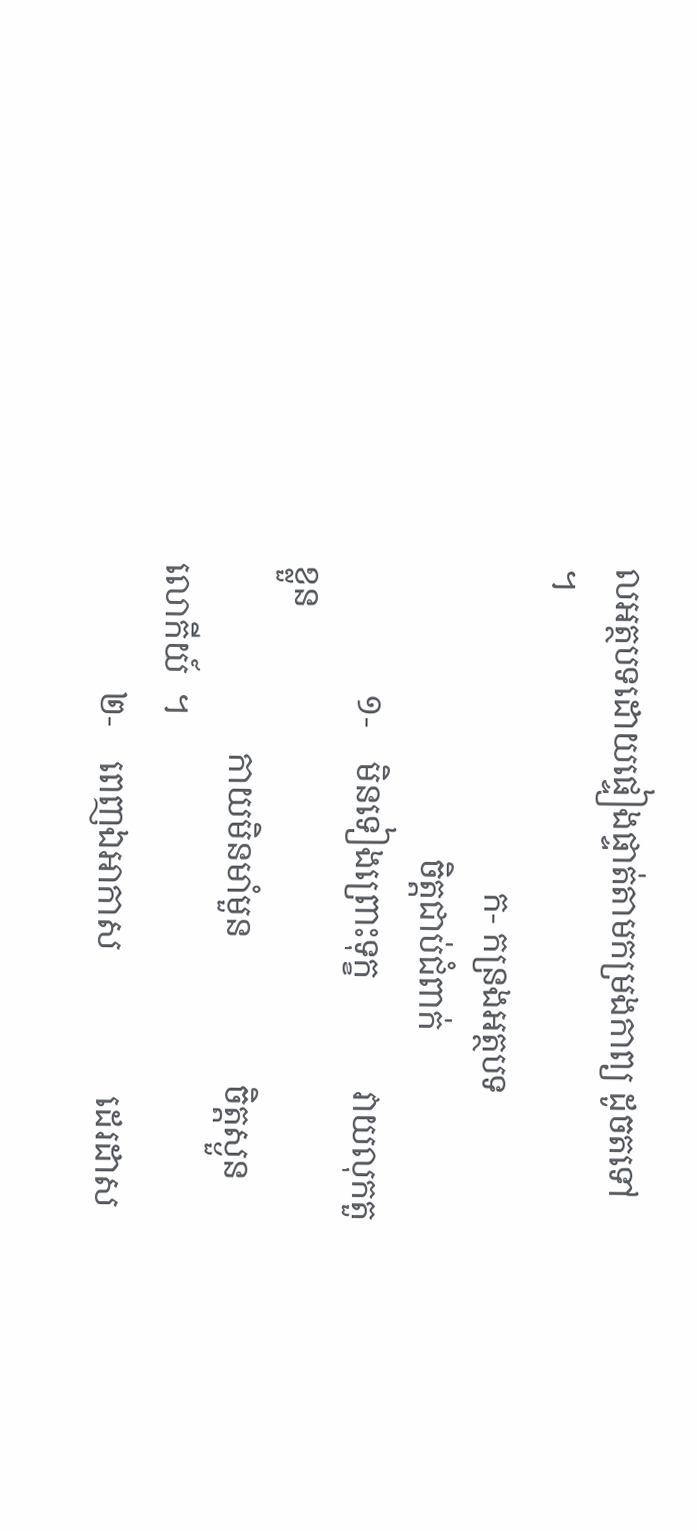លអត្ថបទដោយផ្ទៀងផ្ទាត់តាមកម្រងកាព្យ ដូចតទៅ ។
                                      ក- កន្រងអត្ថបទ
                                  ចិត្តជាប់ជំពាក់
               ១-    មិនទៀងព្រោះទុក្ខ             វាយលុកតួខ្លួន
                      កាយមិនមាំមួន                 ចិត្តស្ងួនលោកីយ៍  ។
               ២-    ពេញឯអាកាស                 ដេរដាស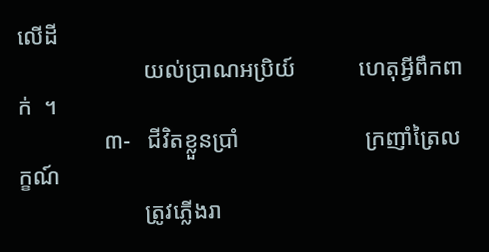លើដី
                      យល់ប្រាណអប្រិយ៍           ហេតុអ្វីពឹកពាក់  ។
               ៣-   ជីវិតខ្លួនប្រាំ                      ក្រញាំត្រៃលក្ខណ៍
                      ត្រូវភ្លើងរា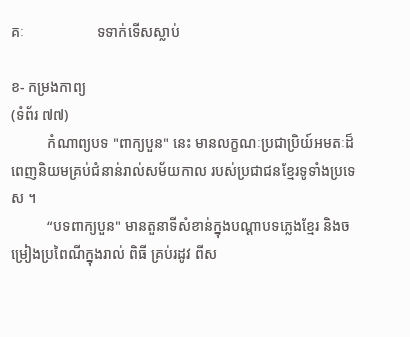គៈ                    ទទាក់ទើសស្លាប់

ខ- កម្រងកាព្យ
(ទំព័រ ៧៧)
          កំណាព្យបទ "ពាក្យបួន" នេះ មានលក្ខណៈប្រជាប្រិយ៍អមតៈដ៏ពេញនិយមគ្រប់ជំនាន់រាល់សម័យកាល របស់ប្រជាជនខ្មែរទូទាំងប្រទេស ។
          “បទពាក្យបួន" មានតួនាទីសំខាន់ក្នុងបណ្ដាបទភ្លេងខ្មែរ និងចម្រៀងប្រពៃណីក្នុងរាល់ ពិធី គ្រប់រដូវ ពីស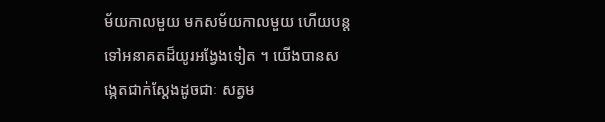ម័យកាលមួយ មកសម័យកាលមួយ ហើយបន្តទៅអនាគតដ៏យូរអង្វែងទៀត ។ យើងបានសង្កេតជាក់ស្ដែងដូចជាៈ សត្វម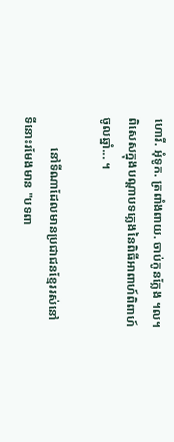ហោរី. អុំទូក. ត្រពាំងពាយ. ចាប់កូនក្លែង ។ល។ ពិសេសក្នុងបណ្ដាបទភ្លេងនៃពិធីអាពាហ៍ពិពាហ៍ចូលឆ្នាំ... ។

          នៅទីណាដែលមានប្រជាជនខ្មែររស់នៅទីនោះរមែងមាន "បទពា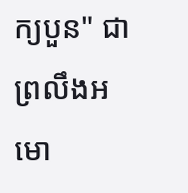ក្យបួន" ជាព្រលឹងអមោ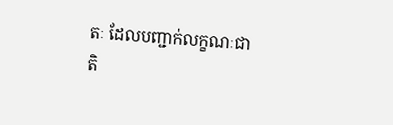តៈ ដែលបញ្ជាក់លក្ខណៈជាតិ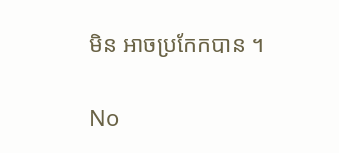មិន អាចប្រកែកបាន ។

No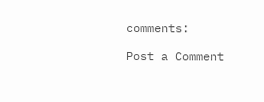comments:

Post a Comment